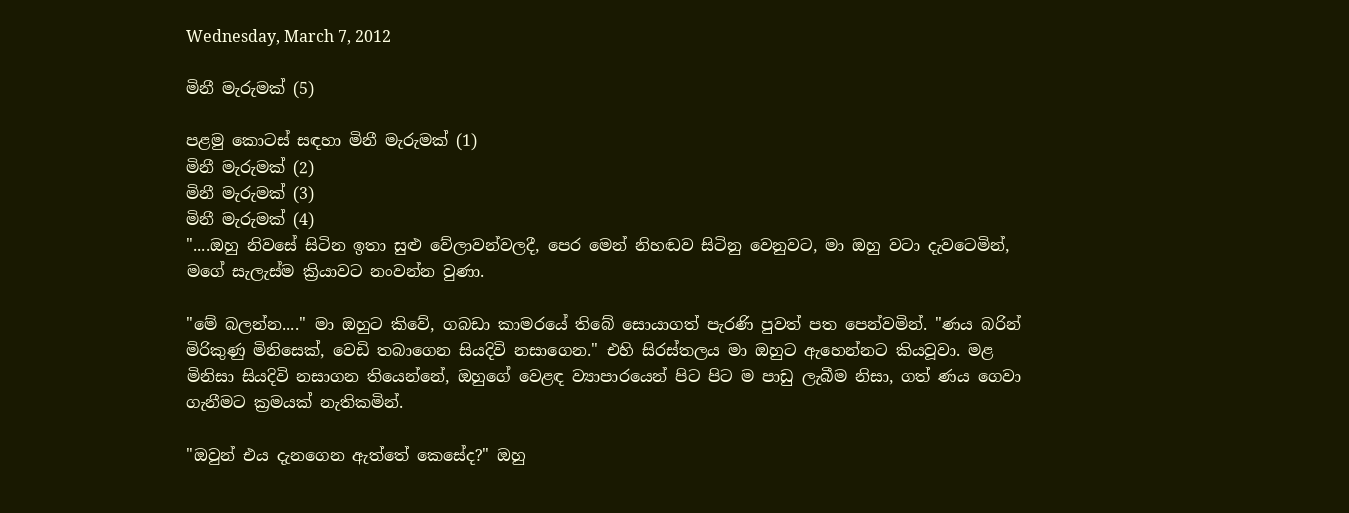Wednesday, March 7, 2012

මිනී මැරුමක් (5)

පළමු කොටස් සඳහා මිනී මැරුමක් (1)
මිනී මැරුමක් (2)
මිනී මැරුමක් (3)
මිනී මැරුමක් (4)
"....ඔහු නිවසේ සිටින ඉතා සුළු වේලාවන්වලදී, පෙර මෙන් නිහඬව සිටිනු වෙනුවට, මා ඔහු වටා දැවටෙමින්, මගේ සැලැස්ම ක්‍රියාවට නංවන්න වුණා.

"මේ බලන්න...." මා ඔහුට කිවේ, ගබඩා කාමරයේ තිබේ සොයාගත් පැරණි පුවත් පත පෙන්වමින්. "ණය බරින් මිරිකුණු මිනිසෙක්, වෙඩි තබාගෙන සියදිවි නසාගෙන." එහි සිරස්තලය මා ඔහුට ඇහෙන්නට කියවූවා. මළ මිනිසා සියදිවි නසාගන තියෙන්නේ, ඔහුගේ වෙළඳ ව්‍යාපාරයෙන් පිට පිට ම පාඩු ලැබීම නිසා, ගත් ණය ගෙවා ගැනීමට ක්‍රමයක් නැතිකමින්.

"ඔවුන් එය දැනගෙන ඇත්තේ කෙසේද?" ඔහු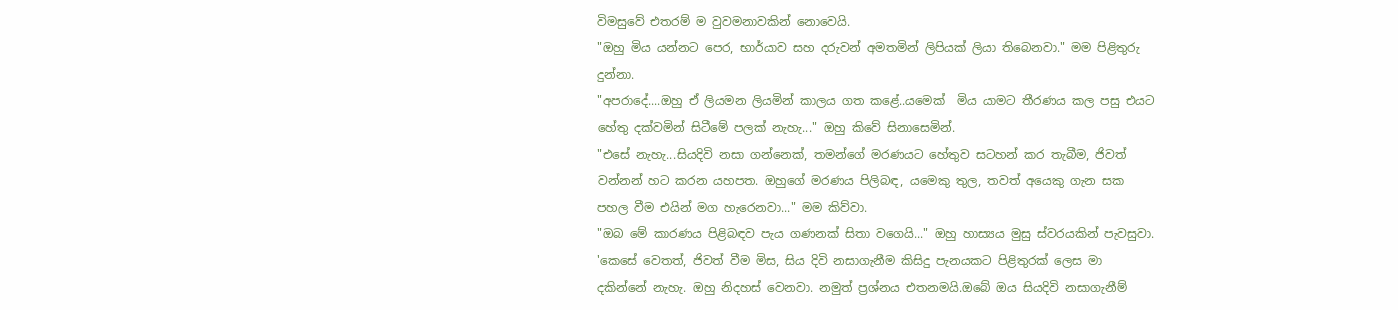විමසුවේ එතරම් ම වුවමනාවකින් නොවෙයි.
"ඔහු මිය යන්නට පෙර, භාර්යාව සහ දරුවන් අමතමින් ලිපියක් ලියා තිබෙනවා." මම පිළිතුරු දුන්නා.
"අපරාදේ....ඔහු ඒ ලියමන ලියමින් කාලය ගත කළේ..යමෙක්  මිය යාමට තීරණය කල පසු එයට හේතු දක්වමින් සිටීමේ පලක් නැහැ..." ඔහු කිවේ සිනාසෙමින්.
"එසේ නැහැ...සියදිවි නසා ගන්නෙක්, තමන්ගේ මරණයට හේතුව සටහන් කර තැබීම, ජිවත් වන්නන් හට කරන යහපත. ඔහුගේ මරණය පිලිබඳ, යමෙකු තුල, තවත් අයෙකු ගැන සක පහල වීම එයින් මග හැරෙනවා..." මම කිව්වා.
"ඔබ මේ කාරණය පිළිබඳව පැය ගණනක් සිතා වගෙයි..." ඔහු හාස්‍යය මුසු ස්වරයකින් පැවසුවා. 'කෙසේ වෙතත්, ජිවත් වීම මිස, සිය දිවි නසාගැනීම කිසිදු පැනයකට පිළිතුරක් ලෙස මා දකින්නේ නැහැ. ඔහු නිදහස් වෙනවා. නමුත් ප්‍රශ්නය එතනමයි.ඔබේ ඔය සියදිවි නසාගැනීම්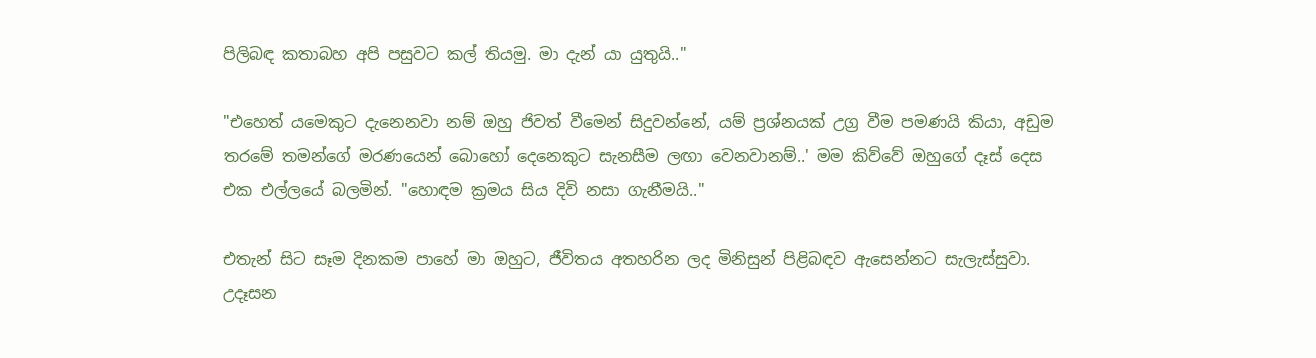පිලිබඳ කතාබහ අපි පසුවට කල් තියමු. මා දැන් යා යුතුයි.."

"එහෙත් යමෙකුට දැනෙනවා නම් ඔහු ජිවත් වීමෙන් සිදුවන්නේ, යම් ප්‍රශ්නයක් උග්‍ර වීම පමණයි කියා, අඩුම තරමේ තමන්ගේ මරණයෙන් බොහෝ දෙනෙකුට සැනසීම ලඟා වෙනවානම්..' මම කිව්වේ ඔහුගේ දෑස් දෙස එක එල්ලයේ බලමින්. "හොඳම ක්‍රමය සිය දිවි නසා ගැනීමයි.."

එතැන් සිට සෑම දිනකම පාහේ මා ඔහුට, ජීවිතය අතහරින ලද මිනිසුන් පිළිබඳව ඇසෙන්නට සැලැස්සුවා. උදෑසන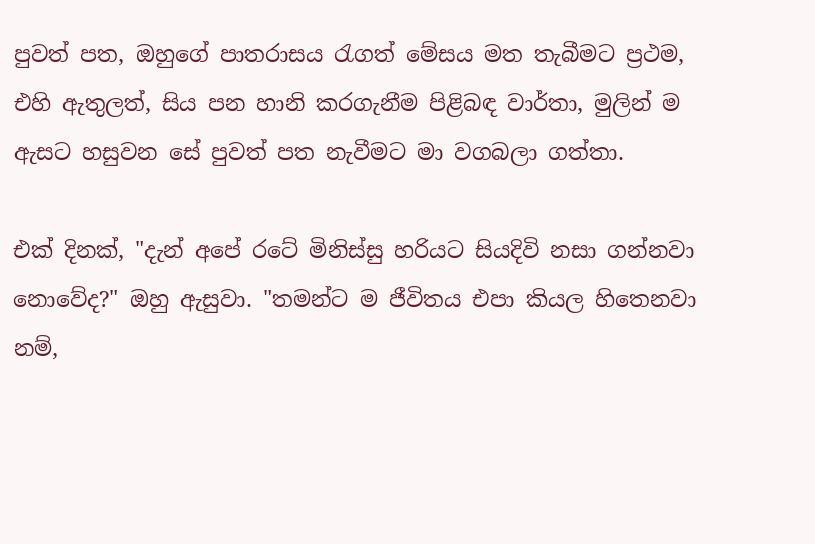පුවත් පත, ඔහුගේ පාතරාසය රැගත් මේසය මත තැබීමට ප්‍රථම, එහි ඇතුලත්, සිය පන හානි කරගැනීම පිළිබඳ වාර්තා, මුලින් ම ඇසට හසුවන සේ පුවත් පත නැවීමට මා වගබලා ගත්තා.

එක් දිනක්, "දැන් අපේ රටේ මිනිස්සු හරියට සියදිවි නසා ගන්නවා නොවේද?" ඔහු ඇසුවා. "තමන්ට ම ජීවිතය එපා කියල හිතෙනවා නම්,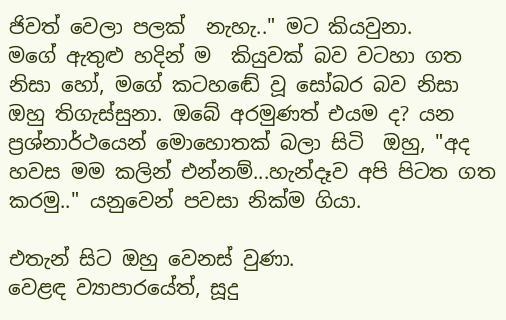ජිවත් වෙලා පලක්  නැහැ.." මට කියවුනා.
මගේ ඇතුළු හදින් ම  කියුවක් බව වටහා ගත නිසා හෝ, මගේ කටහඬේ වූ සෝබර බව නිසා ඔහු තිගැස්සුනා. ඔබේ අරමුණත් එයම ද? යන ප්‍රශ්නාර්ථයෙන් මොහොතක් බලා සිටි  ඔහු, "අද හවස මම කලින් එන්නම්...හැන්දෑව අපි පිටත ගත කරමු.." යනුවෙන් පවසා නික්ම ගියා.

එතැන් සිට ඔහු වෙනස් වුණා.
වෙළඳ ව්‍යාපාරයේත්, සූදු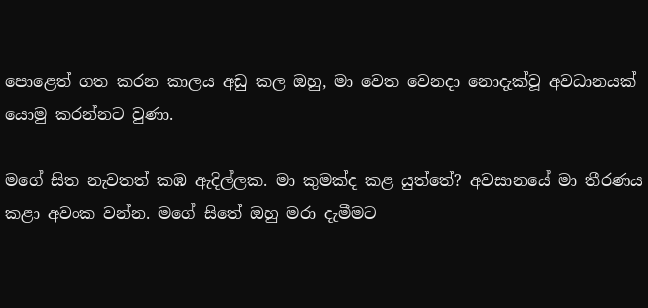පොළෙත් ගත කරන කාලය අඩු කල ඔහු, මා වෙත වෙනදා නොදැක්වූ අවධානයක් යොමු කරන්නට වුණා.

මගේ සිත නැවතත් කඹ ඇදිල්ලක. මා කුමක්ද කළ යුත්තේ? අවසානයේ මා තීරණය කළා අවංක වන්න. මගේ සිතේ ඔහු මරා දැමීමට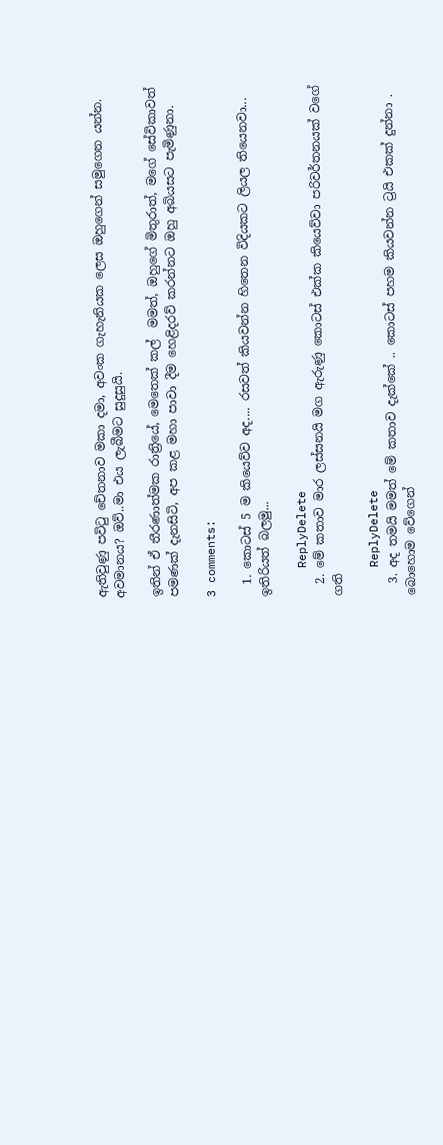ඇතිවුණු පවිටු චේතනාව මකා දමා, අවංක ගැහැනියක ලෙස ඔහුගෙන් සමුගෙන යන්න. අවමානය? ඔව්..මා එය ලැබීමට සුදුසුයි.

ඉතින් ඒ තීරණාත්මක රාත්‍රියේ, මෙතෙක් කල්  මමත්, ඔහුගේ මිතුරාත්, මගේ සේවිකාවත් පමණක් දැනසිටි, අප කළ මහා පාවා දීම හෙළිදරව් කරන්නට ඔහු අබියසට පැමිණුනා.

3 comments:

  1. කොටස් 5 ම කියෙව්ව අද.... රසවත් කියවන්න හිතෙන විදියකට ලියල තියෙනවා... ඉතිරියත් බලමු...

    ReplyDelete
  2. මේ කතාව මාර ලස්සනයි මග ඇරුණු කොටස් එක්ක කියෙව්වා පරිවර්තනයක් වගේ ගති

    ReplyDelete
  3. අද තමයි මමත් මේ කතාව දැක්කේ .. කොටස් පහම කියවන්න ට්‍රයි එකක් දුන්නා . බොහොම වේගෙන්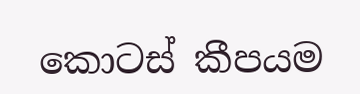කොටස් කීපයම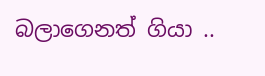බලාගෙනත් ගියා ..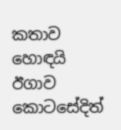කතාව හොඳයි ඊගාව කොටසේදිත්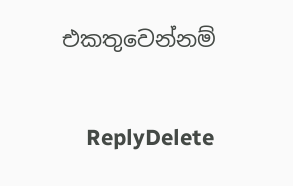එකතුවෙන්නම්

    ReplyDelete